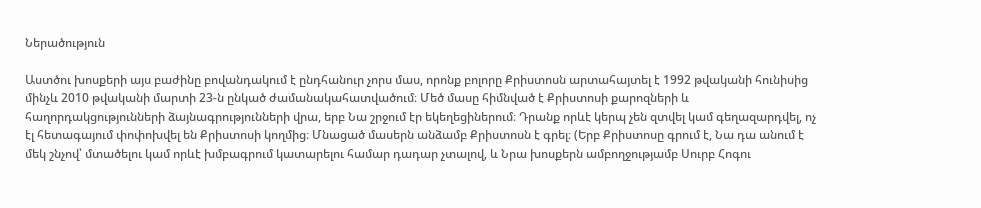Ներածություն

Աստծու խոսքերի այս բաժինը բովանդակում է ընդհանուր չորս մաս, որոնք բոլորը Քրիստոսն արտահայտել է 1992 թվականի հունիսից մինչև 2010 թվականի մարտի 23-ն ընկած ժամանակահատվածում։ Մեծ մասը հիմնված է Քրիստոսի քարոզների և հաղորդակցությունների ձայնագրությունների վրա, երբ Նա շրջում էր եկեղեցիներում։ Դրանք որևէ կերպ չեն զտվել կամ գեղազարդվել, ոչ էլ հետագայում փոփոխվել են Քրիստոսի կողմից։ Մնացած մասերն անձամբ Քրիստոսն է գրել։ (Երբ Քրիստոսը գրում է, Նա դա անում է մեկ շնչով՝ մտածելու կամ որևէ խմբագրում կատարելու համար դադար չտալով, և Նրա խոսքերն ամբողջությամբ Սուրբ Հոգու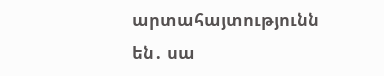արտահայտությունն են․ սա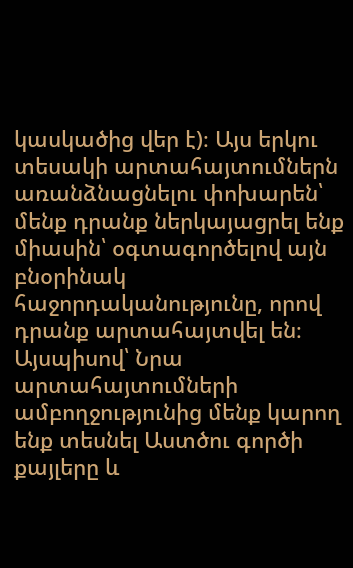կասկածից վեր է)։ Այս երկու տեսակի արտահայտումներն առանձնացնելու փոխարեն՝ մենք դրանք ներկայացրել ենք միասին՝ օգտագործելով այն բնօրինակ հաջորդականությունը, որով դրանք արտահայտվել են։ Այսպիսով՝ Նրա արտահայտումների ամբողջությունից մենք կարող ենք տեսնել Աստծու գործի քայլերը և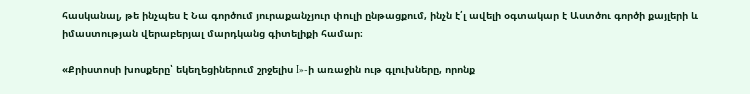հասկանալ, թե ինչպես է Նա գործում յուրաքանչյուր փուլի ընթացքում, ինչն է՛լ ավելի օգտակար է Աստծու գործի քայլերի և իմաստության վերաբերյալ մարդկանց գիտելիքի համար։

«Քրիստոսի խոսքերը՝ եկեղեցիներում շրջելիս I»-ի առաջին ութ գլուխները, որոնք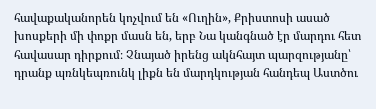հավաքականորեն կոչվում են «Ուղին», Քրիստոսի ասած խոսքերի մի փոքր մասն են, երբ Նա կանգնած էր մարդու հետ հավասար դիրքում։ Չնայած իրենց ակնհայտ պարզությանը՝ դրանք պռնկեպռունկ լիքն են մարդկության հանդեպ Աստծու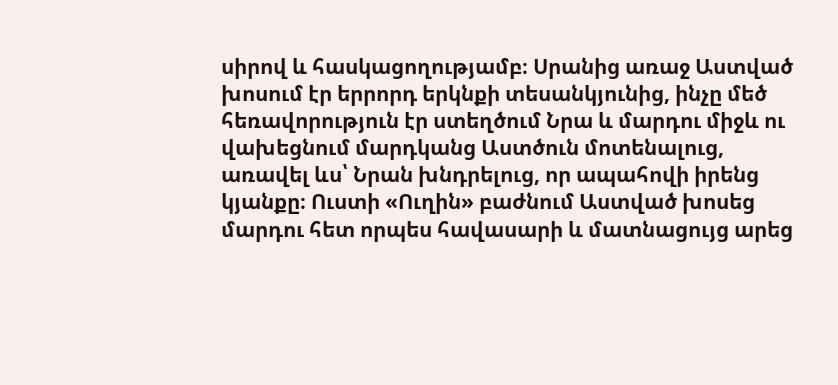սիրով և հասկացողությամբ։ Սրանից առաջ Աստված խոսում էր երրորդ երկնքի տեսանկյունից, ինչը մեծ հեռավորություն էր ստեղծում Նրա և մարդու միջև ու վախեցնում մարդկանց Աստծուն մոտենալուց, առավել ևս՝ Նրան խնդրելուց, որ ապահովի իրենց կյանքը։ Ուստի «Ուղին» բաժնում Աստված խոսեց մարդու հետ որպես հավասարի և մատնացույց արեց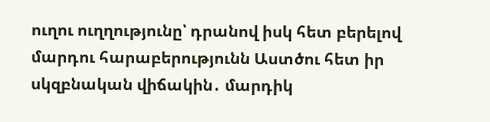ուղու ուղղությունը՝ դրանով իսկ հետ բերելով մարդու հարաբերությունն Աստծու հետ իր սկզբնական վիճակին․ մարդիկ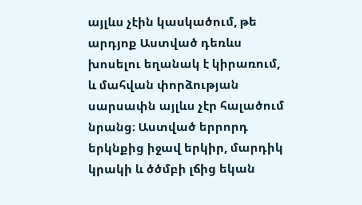այլևս չէին կասկածում, թե արդյոք Աստված դեռևս խոսելու եղանակ է կիրառում, և մահվան փորձության սարսափն այլևս չէր հալածում նրանց։ Աստված երրորդ երկնքից իջավ երկիր, մարդիկ կրակի և ծծմբի լճից եկան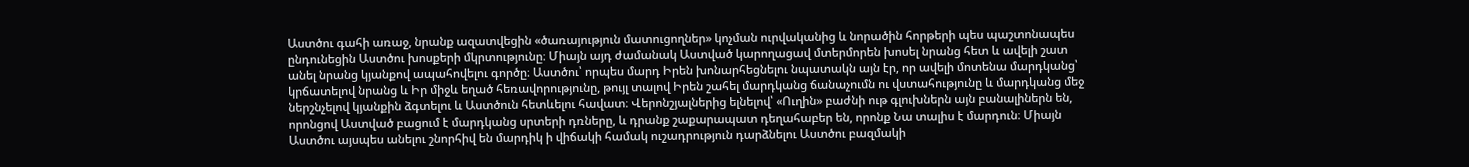Աստծու գահի առաջ, նրանք ազատվեցին «ծառայություն մատուցողներ» կոչման ուրվականից և նորածին հորթերի պես պաշտոնապես ընդունեցին Աստծու խոսքերի մկրտությունը։ Միայն այդ ժամանակ Աստված կարողացավ մտերմորեն խոսել նրանց հետ և ավելի շատ անել նրանց կյանքով ապահովելու գործը։ Աստծու՝ որպես մարդ Իրեն խոնարհեցնելու նպատակն այն էր, որ ավելի մոտենա մարդկանց՝ կրճատելով նրանց և Իր միջև եղած հեռավորությունը, թույլ տալով Իրեն շահել մարդկանց ճանաչումն ու վստահությունը և մարդկանց մեջ ներշնչելով կյանքին ձգտելու և Աստծուն հետևելու հավատ։ Վերոնշյալներից ելնելով՝ «Ուղին» բաժնի ութ գլուխներն այն բանալիներն են, որոնցով Աստված բացում է մարդկանց սրտերի դռները, և դրանք շաքարապատ դեղահաբեր են, որոնք Նա տալիս է մարդուն։ Միայն Աստծու այսպես անելու շնորհիվ են մարդիկ ի վիճակի համակ ուշադրություն դարձնելու Աստծու բազմակի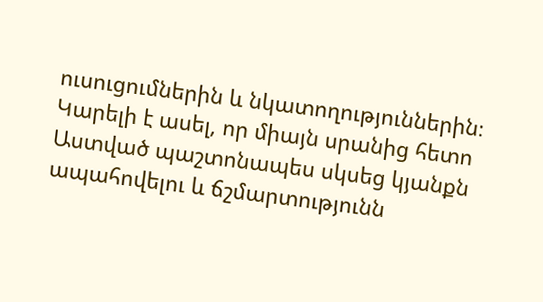ուսուցումներին և նկատողություններին։ Կարելի է ասել, որ միայն սրանից հետո Աստված պաշտոնապես սկսեց կյանքն ապահովելու և ճշմարտությունն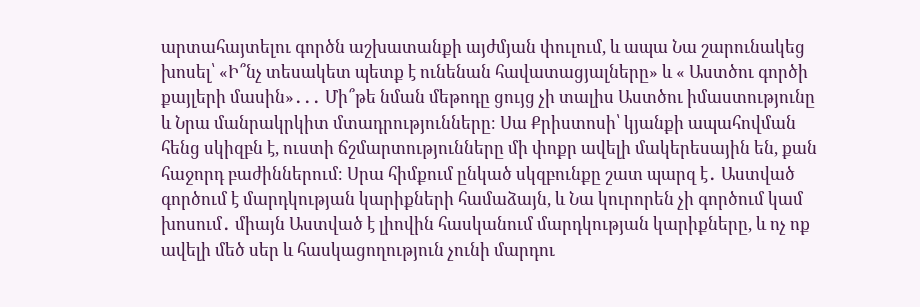արտահայտելու գործն աշխատանքի այժմյան փուլում, և ապա Նա շարունակեց խոսել՝ «Ի՞նչ տեսակետ պետք է ունենան հավատացյալները» և « Աստծու գործի քայլերի մասին»․․․ Մի՞թե նման մեթոդը ցույց չի տալիս Աստծու իմաստությունը և Նրա մանրակրկիտ մտադրությունները։ Սա Քրիստոսի՝ կյանքի ապահովման հենց սկիզբն է, ուստի ճշմարտությունները մի փոքր ավելի մակերեսային են, քան հաջորդ բաժիններում։ Սրա հիմքում ընկած սկզբունքը շատ պարզ է․ Աստված գործում է մարդկության կարիքների համաձայն, և Նա կուրորեն չի գործում կամ խոսում․ միայն Աստված է լիովին հասկանում մարդկության կարիքները, և ոչ ոք ավելի մեծ սեր և հասկացողություն չունի մարդու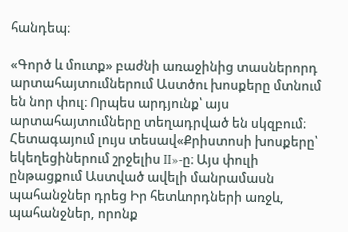հանդեպ։

«Գործ և մուտք» բաժնի առաջինից տասներորդ արտահայտումներում Աստծու խոսքերը մտնում են նոր փուլ։ Որպես արդյունք՝ այս արտահայտումները տեղադրված են սկզբում։ Հետագայում լույս տեսավ«Քրիստոսի խոսքերը՝ եկեղեցիներում շրջելիս II»-ը։ Այս փուլի ընթացքում Աստված ավելի մանրամասն պահանջներ դրեց Իր հետևորդների առջև, պահանջներ, որոնք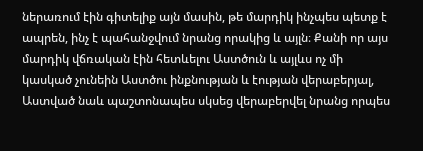ներառում էին գիտելիք այն մասին, թե մարդիկ ինչպես պետք է ապրեն, ինչ է պահանջվում նրանց որակից և այլն։ Քանի որ այս մարդիկ վճռական էին հետևելու Աստծուն և այլևս ոչ մի կասկած չունեին Աստծու ինքնության և էության վերաբերյալ, Աստված նաև պաշտոնապես սկսեց վերաբերվել նրանց որպես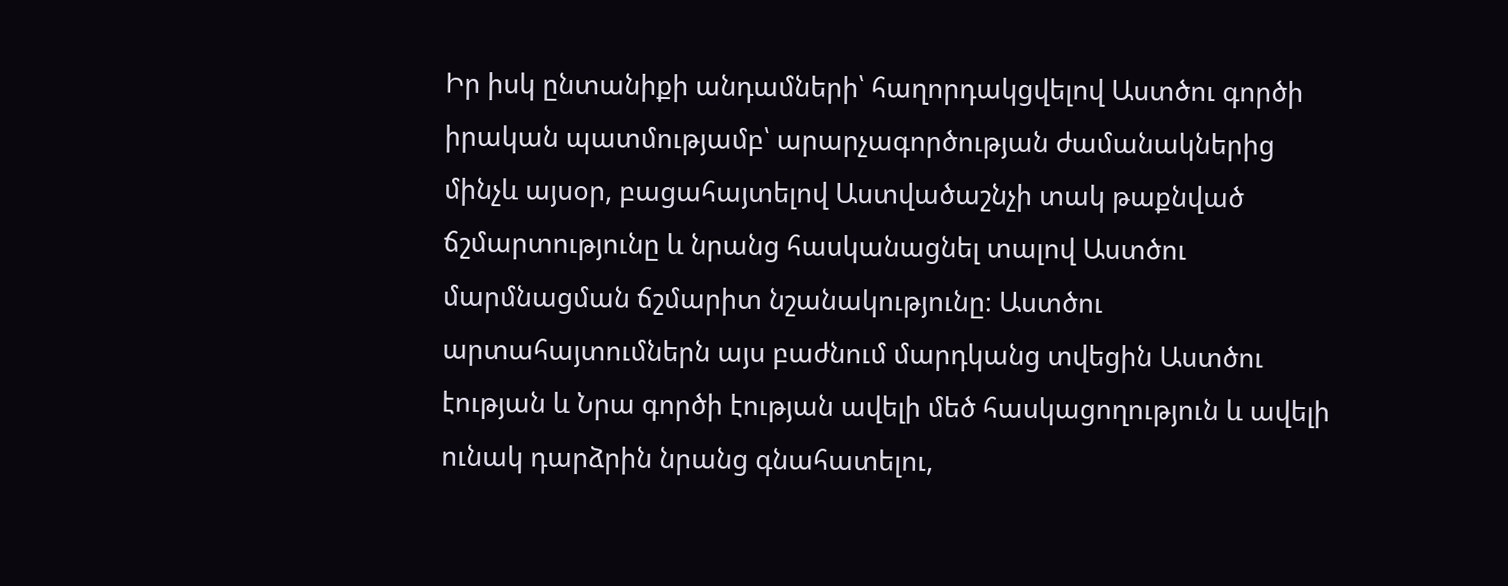Իր իսկ ընտանիքի անդամների՝ հաղորդակցվելով Աստծու գործի իրական պատմությամբ՝ արարչագործության ժամանակներից մինչև այսօր, բացահայտելով Աստվածաշնչի տակ թաքնված ճշմարտությունը և նրանց հասկանացնել տալով Աստծու մարմնացման ճշմարիտ նշանակությունը։ Աստծու արտահայտումներն այս բաժնում մարդկանց տվեցին Աստծու էության և Նրա գործի էության ավելի մեծ հասկացողություն և ավելի ունակ դարձրին նրանց գնահատելու,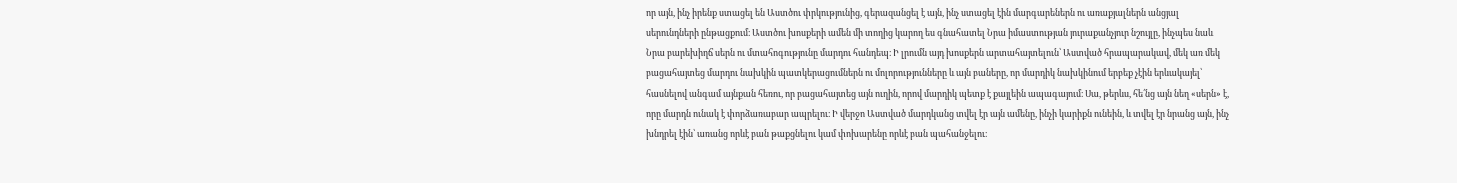որ այն, ինչ իրենք ստացել են Աստծու փրկությունից, գերազանցել է այն, ինչ ստացել էին մարգարեներն ու առաքյալներն անցյալ սերունդների ընթացքում։ Աստծու խոսքերի ամեն մի տողից կարող ես գնահատել Նրա իմաստության յուրաքանչյուր նշույլը, ինչպես նաև Նրա բարեխիղճ սերն ու մտահոգությունը մարդու հանդեպ։ Ի լրումն այդ խոսքերն արտահայտելուն՝ Աստված հրապարակավ, մեկ առ մեկ բացահայտեց մարդու նախկին պատկերացումներն ու մոլորությունները և այն բաները, որ մարդիկ նախկինում երբեք չէին երևակայել՝ հասնելով անգամ այնքան հեռու, որ բացահայտեց այն ուղին, որով մարդիկ պետք է քայլեին ապագայում։ Սա, թերևս, հե՛նց այն նեղ «սերն» է, որը մարդն ունակ է փորձառաբար ապրելու։ Ի վերջո Աստված մարդկանց տվել էր այն ամենը, ինչի կարիքն ունեին, և տվել էր նրանց այն, ինչ խնդրել էին՝ առանց որևէ բան թաքցնելու կամ փոխարենը որևէ բան պահանջելու։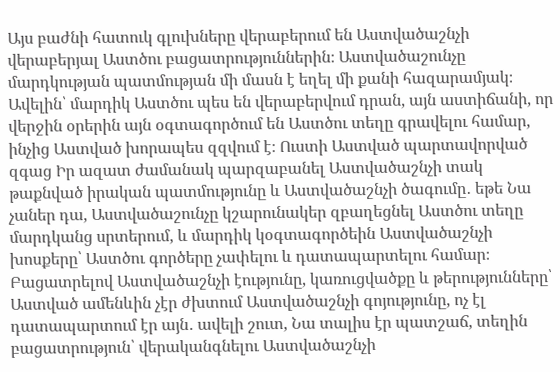Այս բաժնի հատուկ գլուխները վերաբերում են Աստվածաշնչի վերաբերյալ Աստծու բացատրություններին։ Աստվածաշունչը մարդկության պատմության մի մասն է եղել մի քանի հազարամյակ։ Ավելին՝ մարդիկ Աստծու պես են վերաբերվում դրան, այն աստիճանի, որ վերջին օրերին այն օգտագործում են Աստծու տեղը գրավելու համար, ինչից Աստված խորապես զզվում է։ Ուստի Աստված պարտավորված զգաց Իր ազատ ժամանակ պարզաբանել Աստվածաշնչի տակ թաքնված իրական պատմությունը և Աստվածաշնչի ծագումը․ եթե Նա չաներ դա, Աստվածաշունչը կշարունակեր զբաղեցնել Աստծու տեղը մարդկանց սրտերում, և մարդիկ կօգտագործեին Աստվածաշնչի խոսքերը՝ Աստծու գործերը չափելու և դատապարտելու համար։ Բացատրելով Աստվածաշնչի էությունը, կառուցվածքը և թերությունները՝ Աստված ամենևին չէր ժխտում Աստվածաշնչի գոյությունը, ոչ էլ դատապարտում էր այն․ ավելի շուտ, Նա տալիս էր պատշաճ, տեղին բացատրություն՝ վերականգնելու Աստվածաշնչի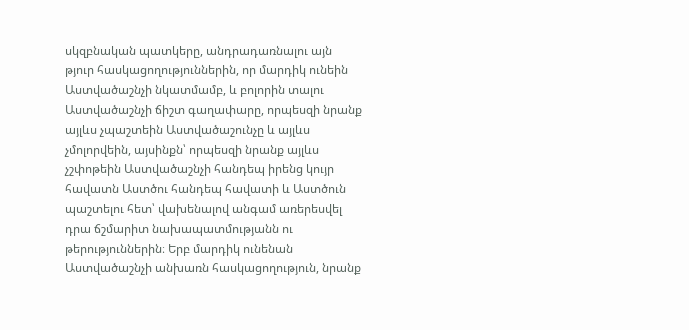սկզբնական պատկերը, անդրադառնալու այն թյուր հասկացողություններին, որ մարդիկ ունեին Աստվածաշնչի նկատմամբ, և բոլորին տալու Աստվածաշնչի ճիշտ գաղափարը, որպեսզի նրանք այլևս չպաշտեին Աստվածաշունչը և այլևս չմոլորվեին, այսինքն՝ որպեսզի նրանք այլևս չշփոթեին Աստվածաշնչի հանդեպ իրենց կույր հավատն Աստծու հանդեպ հավատի և Աստծուն պաշտելու հետ՝ վախենալով անգամ առերեսվել դրա ճշմարիտ նախապատմությանն ու թերություններին։ Երբ մարդիկ ունենան Աստվածաշնչի անխառն հասկացողություն, նրանք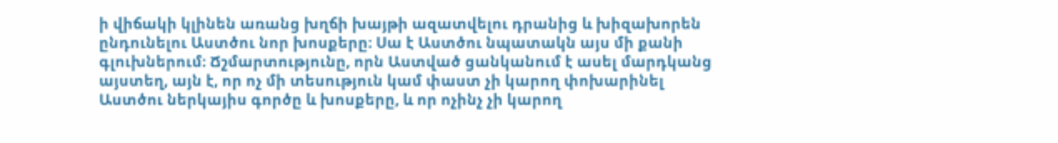ի վիճակի կլինեն առանց խղճի խայթի ազատվելու դրանից և խիզախորեն ընդունելու Աստծու նոր խոսքերը։ Սա է Աստծու նպատակն այս մի քանի գլուխներում։ Ճշմարտությունը, որն Աստված ցանկանում է ասել մարդկանց այստեղ, այն է, որ ոչ մի տեսություն կամ փաստ չի կարող փոխարինել Աստծու ներկայիս գործը և խոսքերը, և որ ոչինչ չի կարող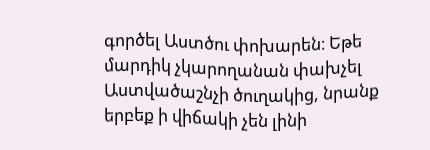գործել Աստծու փոխարեն։ Եթե մարդիկ չկարողանան փախչել Աստվածաշնչի ծուղակից, նրանք երբեք ի վիճակի չեն լինի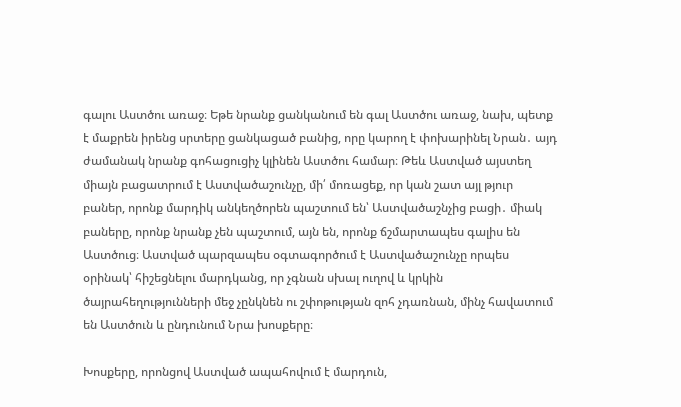գալու Աստծու առաջ։ Եթե նրանք ցանկանում են գալ Աստծու առաջ, նախ, պետք է մաքրեն իրենց սրտերը ցանկացած բանից, որը կարող է փոխարինել Նրան․ այդ ժամանակ նրանք գոհացուցիչ կլինեն Աստծու համար։ Թեև Աստված այստեղ միայն բացատրում է Աստվածաշունչը, մի՛ մոռացեք, որ կան շատ այլ թյուր բաներ, որոնք մարդիկ անկեղծորեն պաշտում են՝ Աստվածաշնչից բացի․ միակ բաները, որոնք նրանք չեն պաշտում, այն են, որոնք ճշմարտապես գալիս են Աստծուց։ Աստված պարզապես օգտագործում է Աստվածաշունչը որպես օրինակ՝ հիշեցնելու մարդկանց, որ չգնան սխալ ուղով և կրկին ծայրահեղությունների մեջ չընկնեն ու շփոթության զոհ չդառնան, մինչ հավատում են Աստծուն և ընդունում Նրա խոսքերը։

Խոսքերը, որոնցով Աստված ապահովում է մարդուն,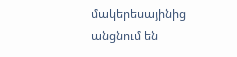մակերեսայինից անցնում են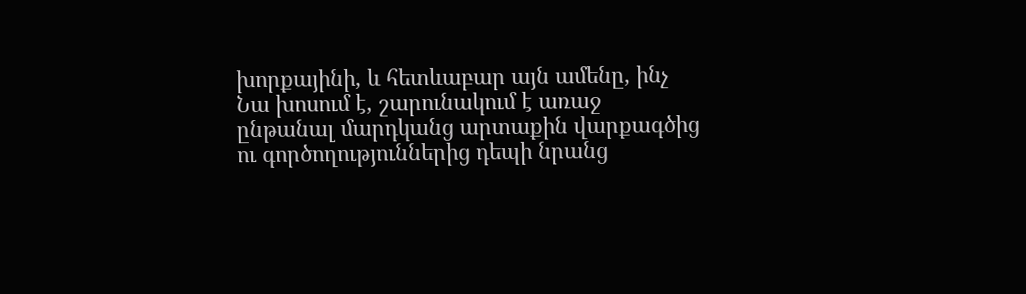խորքայինի, և հետևաբար այն ամենը, ինչ Նա խոսում է, շարունակում է առաջ ընթանալ մարդկանց արտաքին վարքագծից ու գործողություններից դեպի նրանց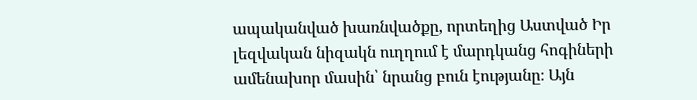ապականված խառնվածքը, որտեղից Աստված Իր լեզվական նիզակն ուղղում է մարդկանց հոգիների ամենախոր մասին՝ նրանց բուն էությանը։ Այն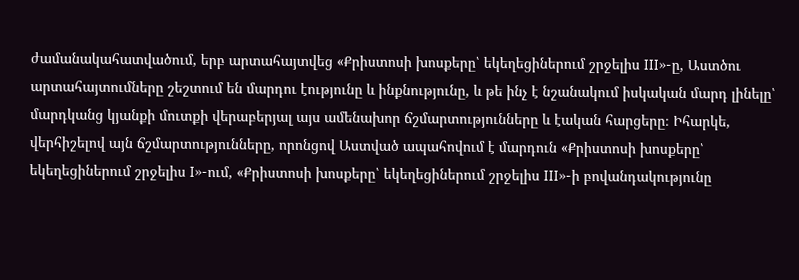ժամանակահատվածում, երբ արտահայտվեց «Քրիստոսի խոսքերը՝ եկեղեցիներում շրջելիս III»-ը, Աստծու արտահայտումները շեշտում են մարդու էությունը և ինքնությունը, և թե ինչ է նշանակում իսկական մարդ լինելը՝ մարդկանց կյանքի մուտքի վերաբերյալ այս ամենախոր ճշմարտությունները և էական հարցերը։ Իհարկե, վերհիշելով այն ճշմարտությունները, որոնցով Աստված ապահովում է մարդուն «Քրիստոսի խոսքերը՝ եկեղեցիներում շրջելիս I»-ում, «Քրիստոսի խոսքերը՝ եկեղեցիներում շրջելիս III»-ի բովանդակությունը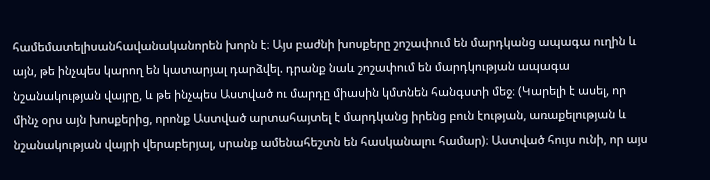համեմատելիսանհավանականորեն խորն է։ Այս բաժնի խոսքերը շոշափում են մարդկանց ապագա ուղին և այն, թե ինչպես կարող են կատարյալ դարձվել. դրանք նաև շոշափում են մարդկության ապագա նշանակության վայրը, և թե ինչպես Աստված ու մարդը միասին կմտնեն հանգստի մեջ։ (Կարելի է ասել, որ մինչ օրս այն խոսքերից, որոնք Աստված արտահայտել է մարդկանց իրենց բուն էության, առաքելության և նշանակության վայրի վերաբերյալ, սրանք ամենահեշտն են հասկանալու համար)։ Աստված հույս ունի, որ այս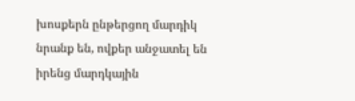խոսքերն ընթերցող մարդիկ նրանք են, ովքեր անջատել են իրենց մարդկային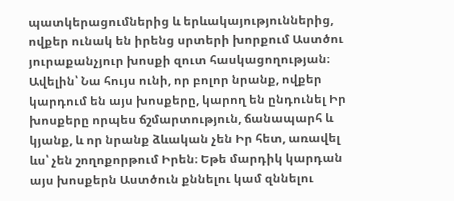պատկերացումներից և երևակայություններից, ովքեր ունակ են իրենց սրտերի խորքում Աստծու յուրաքանչյուր խոսքի զուտ հասկացողության։ Ավելին՝ Նա հույս ունի, որ բոլոր նրանք, ովքեր կարդում են այս խոսքերը, կարող են ընդունել Իր խոսքերը որպես ճշմարտություն, ճանապարհ և կյանք, և որ նրանք ձևական չեն Իր հետ, առավել ևս՝ չեն շողոքորթում Իրեն։ Եթե մարդիկ կարդան այս խոսքերն Աստծուն քննելու կամ զննելու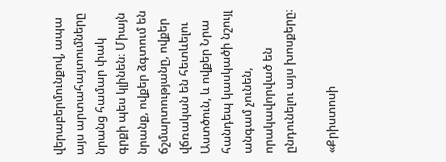վերաբերմունքով, ապա այս արտահայտումները նրանց համար փակ գրքի պես կլինեն։ Միայն նրանք, ովքեր ձգտում են ճշմարտությանը, ովքեր վճռական են հետևելու Աստծուն, և ովքեր Նրա հանդեպ կասկածի նշույլ անգամ չունեն, որակավորված են ընդունելու այս խոսքերը։

«Քրիստոսի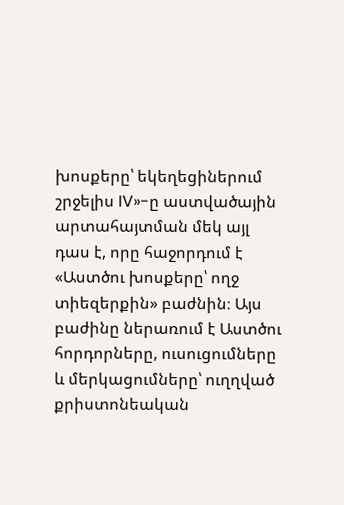խոսքերը՝ եկեղեցիներում շրջելիս IV»-ը աստվածային արտահայտման մեկ այլ դաս է, որը հաջորդում է «Աստծու խոսքերը՝ ողջ տիեզերքին» բաժնին։ Այս բաժինը ներառում է Աստծու հորդորները, ուսուցումները և մերկացումները՝ ուղղված քրիստոնեական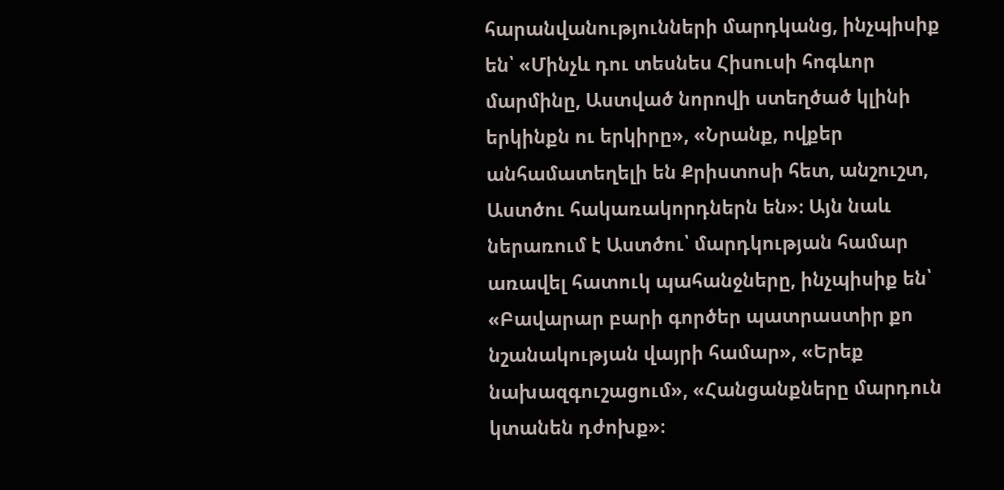հարանվանությունների մարդկանց, ինչպիսիք են՝ «Մինչև դու տեսնես Հիսուսի հոգևոր մարմինը, Աստված նորովի ստեղծած կլինի երկինքն ու երկիրը», «Նրանք, ովքեր անհամատեղելի են Քրիստոսի հետ, անշուշտ, Աստծու հակառակորդներն են»։ Այն նաև ներառում է Աստծու՝ մարդկության համար առավել հատուկ պահանջները, ինչպիսիք են՝ «Բավարար բարի գործեր պատրաստիր քո նշանակության վայրի համար», «Երեք նախազգուշացում», «Հանցանքները մարդուն կտանեն դժոխք»։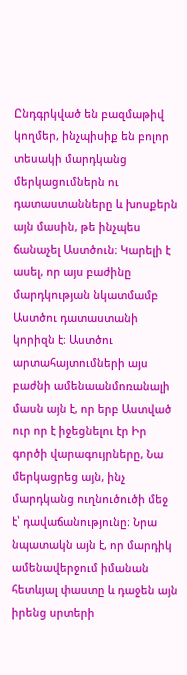Ընդգրկված են բազմաթիվ կողմեր, ինչպիսիք են բոլոր տեսակի մարդկանց մերկացումներն ու դատաստանները և խոսքերն այն մասին, թե ինչպես ճանաչել Աստծուն։ Կարելի է ասել, որ այս բաժինը մարդկության նկատմամբ Աստծու դատաստանի կորիզն է։ Աստծու արտահայտումների այս բաժնի ամենաանմոռանալի մասն այն է, որ երբ Աստված ուր որ է իջեցնելու էր Իր գործի վարագույրները, Նա մերկացրեց այն, ինչ մարդկանց ուղնուծուծի մեջ է՝ դավաճանությունը։ Նրա նպատակն այն է, որ մարդիկ ամենավերջում իմանան հետևյալ փաստը և դաջեն այն իրենց սրտերի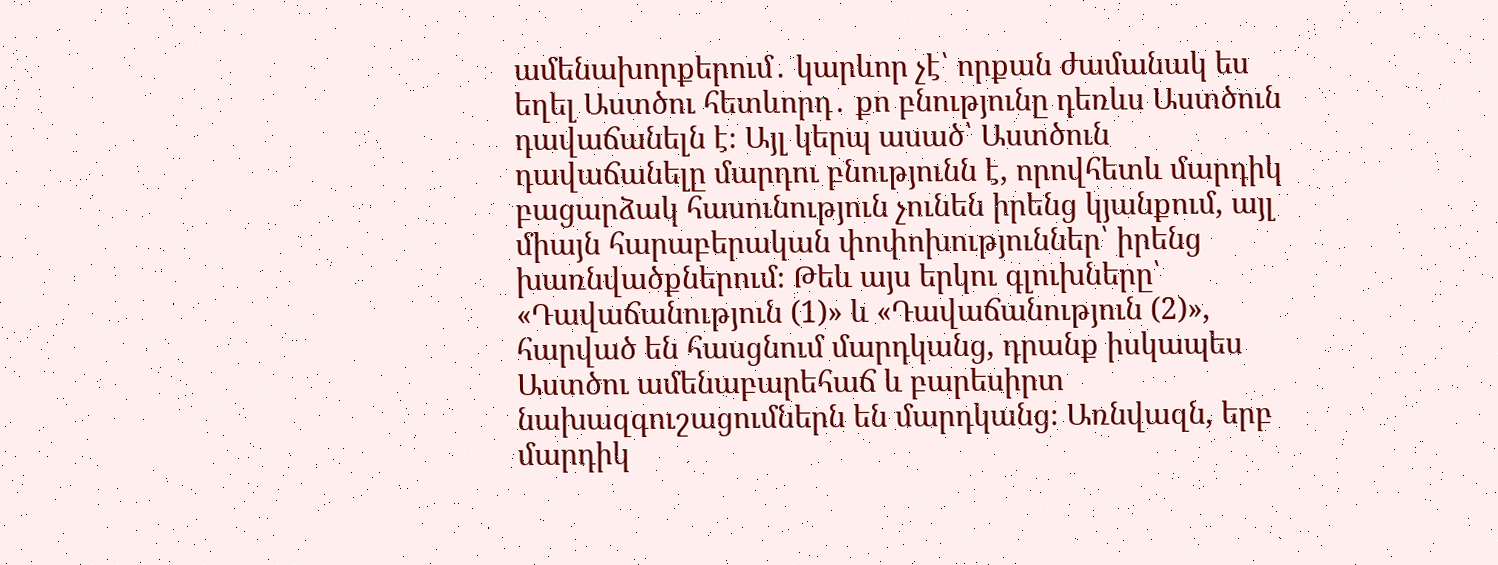ամենախորքերում․ կարևոր չէ՝ որքան ժամանակ ես եղել Աստծու հետևորդ․ քո բնությունը դեռևս Աստծուն դավաճանելն է։ Այլ կերպ ասած՝ Աստծուն դավաճանելը մարդու բնությունն է, որովհետև մարդիկ բացարձակ հասունություն չունեն իրենց կյանքում, այլ միայն հարաբերական փոփոխություններ՝ իրենց խառնվածքներում։ Թեև այս երկու գլուխները՝ «Դավաճանություն (1)» և «Դավաճանություն (2)», հարված են հասցնում մարդկանց, դրանք իսկապես Աստծու ամենաբարեհաճ և բարեսիրտ նախազգուշացումներն են մարդկանց։ Առնվազն, երբ մարդիկ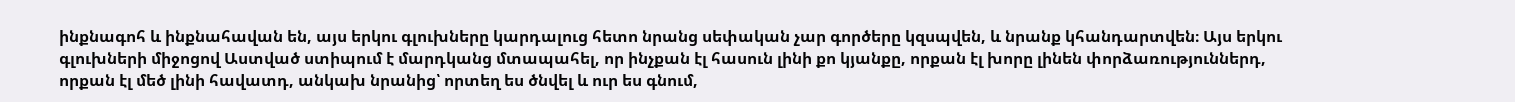ինքնագոհ և ինքնահավան են, այս երկու գլուխները կարդալուց հետո նրանց սեփական չար գործերը կզսպվեն, և նրանք կհանդարտվեն։ Այս երկու գլուխների միջոցով Աստված ստիպում է մարդկանց մտապահել, որ ինչքան էլ հասուն լինի քո կյանքը, որքան էլ խորը լինեն փորձառություններդ, որքան էլ մեծ լինի հավատդ, անկախ նրանից՝ որտեղ ես ծնվել և ուր ես գնում,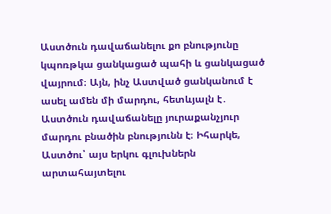Աստծուն դավաճանելու քո բնությունը կպոռթկա ցանկացած պահի և ցանկացած վայրում։ Այն, ինչ Աստված ցանկանում է ասել ամեն մի մարդու, հետևյալն է․ Աստծուն դավաճանելը յուրաքանչյուր մարդու բնածին բնությունն է։ Իհարկե, Աստծու՝ այս երկու գլուխներն արտահայտելու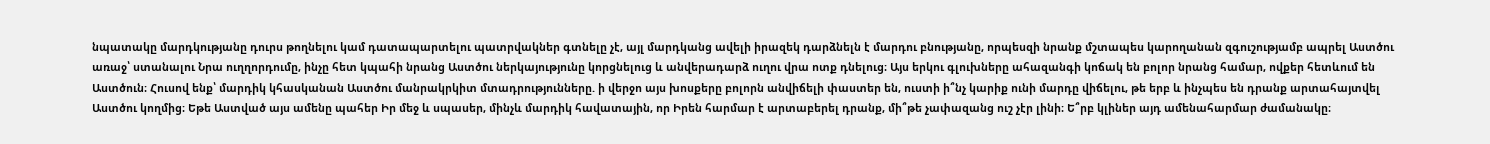նպատակը մարդկությանը դուրս թողնելու կամ դատապարտելու պատրվակներ գտնելը չէ, այլ մարդկանց ավելի իրազեկ դարձնելն է մարդու բնությանը, որպեսզի նրանք մշտապես կարողանան զգուշությամբ ապրել Աստծու առաջ՝ ստանալու Նրա ուղղորդումը, ինչը հետ կպահի նրանց Աստծու ներկայությունը կորցնելուց և անվերադարձ ուղու վրա ոտք դնելուց։ Այս երկու գլուխները ահազանգի կոճակ են բոլոր նրանց համար, ովքեր հետևում են Աստծուն։ Հուսով ենք՝ մարդիկ կհասկանան Աստծու մանրակրկիտ մտադրությունները. ի վերջո այս խոսքերը բոլորն անվիճելի փաստեր են, ուստի ի՞նչ կարիք ունի մարդը վիճելու, թե երբ և ինչպես են դրանք արտահայտվել Աստծու կողմից։ Եթե Աստված այս ամենը պահեր Իր մեջ և սպասեր, մինչև մարդիկ հավատային, որ Իրեն հարմար է արտաբերել դրանք, մի՞թե չափազանց ուշ չէր լինի։ Ե՞րբ կլիներ այդ ամենահարմար ժամանակը։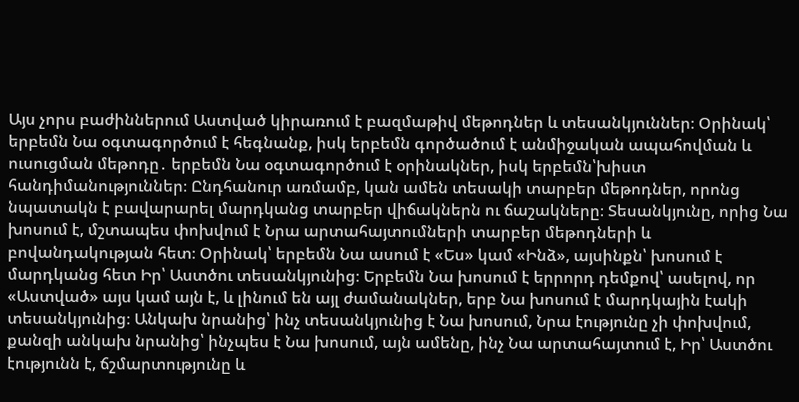Այս չորս բաժիններում Աստված կիրառում է բազմաթիվ մեթոդներ և տեսանկյուններ։ Օրինակ՝ երբեմն Նա օգտագործում է հեգնանք, իսկ երբեմն գործածում է անմիջական ապահովման և ուսուցման մեթոդը․ երբեմն Նա օգտագործում է օրինակներ, իսկ երբեմն՝խիստ հանդիմանություններ։ Ընդհանուր առմամբ, կան ամեն տեսակի տարբեր մեթոդներ, որոնց նպատակն է բավարարել մարդկանց տարբեր վիճակներն ու ճաշակները։ Տեսանկյունը, որից Նա խոսում է, մշտապես փոխվում է Նրա արտահայտումների տարբեր մեթոդների և բովանդակության հետ։ Օրինակ՝ երբեմն Նա ասում է «Ես» կամ «Ինձ», այսինքն՝ խոսում է մարդկանց հետ Իր՝ Աստծու տեսանկյունից։ Երբեմն Նա խոսում է երրորդ դեմքով՝ ասելով, որ «Աստված» այս կամ այն է, և լինում են այլ ժամանակներ, երբ Նա խոսում է մարդկային էակի տեսանկյունից։ Անկախ նրանից՝ ինչ տեսանկյունից է Նա խոսում, Նրա էությունը չի փոխվում, քանզի անկախ նրանից՝ ինչպես է Նա խոսում, այն ամենը, ինչ Նա արտահայտում է, Իր՝ Աստծու էությունն է, ճշմարտությունը և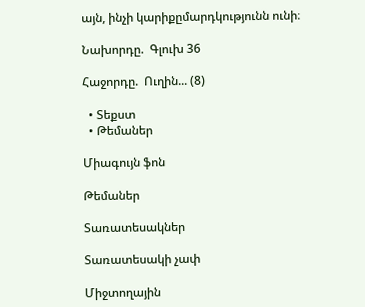այն, ինչի կարիքըմարդկությունն ունի։

Նախորդը.  Գլուխ 36

Հաջորդը.  Ուղին... (8)

  • Տեքստ
  • Թեմաներ

Միագույն ֆոն

Թեմաներ

Տառատեսակներ

Տառատեսակի չափ

Միջտողային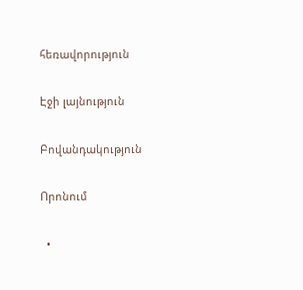հեռավորություն

Էջի լայնություն

Բովանդակություն

Որոնում

  •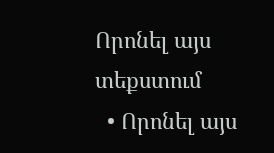Որոնել այս տեքստում
  • Որոնել այս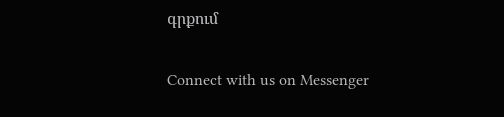գրքում

Connect with us on Messenger